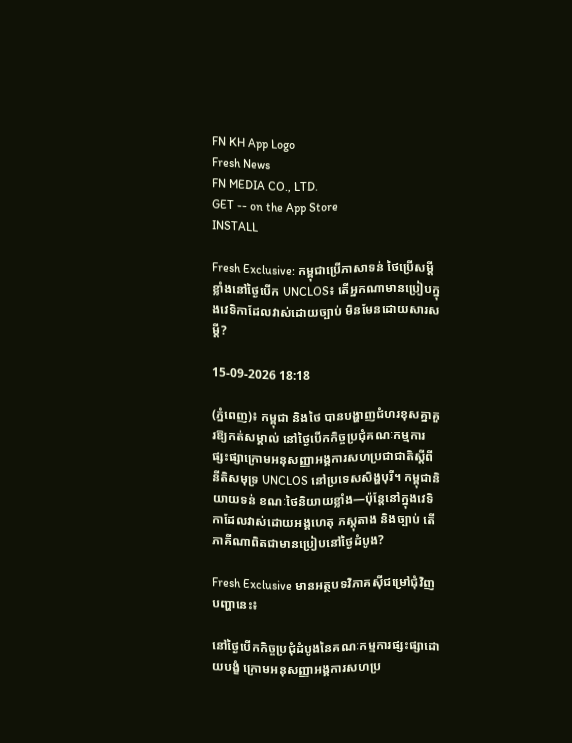FN KH App Logo
Fresh News
FN MEDIA CO., LTD.
GET -- on the App Store
INSTALL

Fresh Exclusive: កម្ពុជាប្រើភាសាទន់ ថៃប្រើសម្តីខ្លាំងនៅថ្ងៃបើក UNCLOS៖ តើអ្នកណាមានប្រៀបក្នុងវេទិកាដែលវាស់ដោយច្បាប់ មិនមែនដោយសារសម្តី?

15-09-2026 18:18

(ភ្នំពេញ)៖ កម្ពុជា និងថៃ បានបង្ហាញជំហរខុសគ្នាគួរឱ្យកត់សម្គាល់ នៅថ្ងៃបើកកិច្ចប្រជុំគណៈកម្មការផ្សះផ្សាក្រោមអនុសញ្ញាអង្គការសហប្រជាជាតិស្តីពីនីតិសមុទ្រ UNCLOS នៅប្រទេសសិង្ហបុរី។ កម្ពុជានិយាយទន់ ខណៈថៃនិយាយខ្លាំង—ប៉ុន្តែនៅក្នុងវេទិកាដែលវាស់ដោយអង្គហេតុ ភស្តុតាង និងច្បាប់ តើភាគីណាពិតជាមានប្រៀបនៅថ្ងៃដំបូង?

Fresh Exclusive មានអត្ថបទវិភាគស៊ីជម្រៅជុំវិញបញ្ហានេះ៖

នៅថ្ងៃបើកកិច្ចប្រជុំដំបូងនៃគណៈកម្មការផ្សះផ្សាដោយបង្ខំ ក្រោមអនុសញ្ញាអង្គការសហប្រ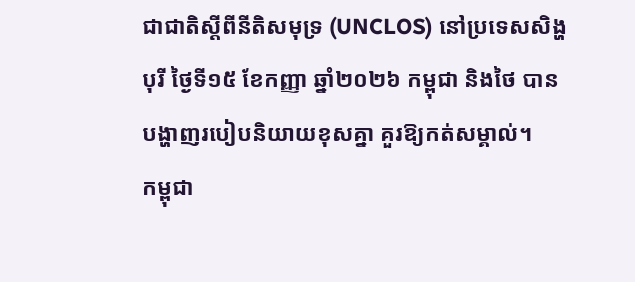ជាជាតិស្តីពីនីតិសមុទ្រ (UNCLOS) នៅប្រទេសសិង្ហបុរី ថ្ងៃទី១៥ ខែកញ្ញា ឆ្នាំ២០២៦ កម្ពុជា និងថៃ បានបង្ហាញរបៀបនិយាយខុសគ្នា គួរឱ្យកត់សម្គាល់។
កម្ពុជា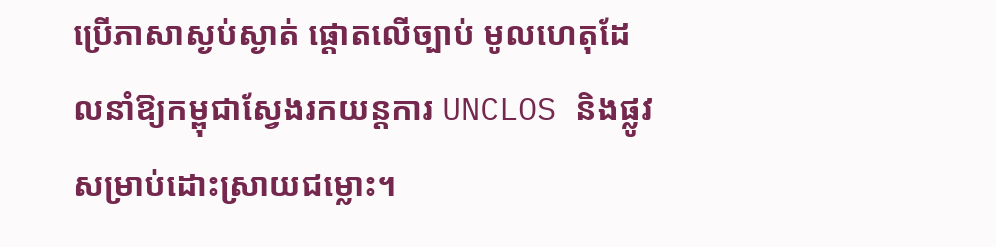ប្រើភាសាស្ងប់ស្ងាត់ ផ្តោតលើច្បាប់ មូលហេតុដែលនាំឱ្យកម្ពុជាស្វែងរកយន្តការ UNCLOS និងផ្លូវសម្រាប់ដោះស្រាយជម្លោះ។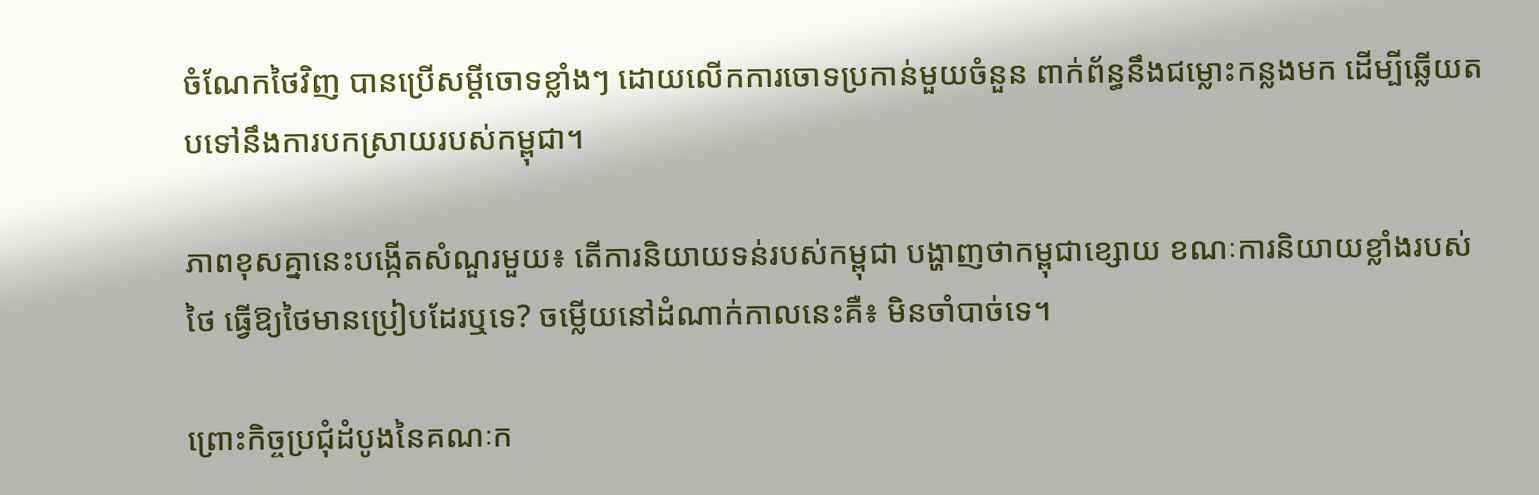ចំណែកថៃវិញ បានប្រើសម្តីចោទខ្លាំងៗ ដោយលើកការចោទប្រកាន់មួយចំនួន ពាក់ព័ន្ធនឹងជម្លោះកន្លងមក ដើម្បីឆ្លើយតបទៅនឹងការបកស្រាយរបស់កម្ពុជា។

ភាពខុសគ្នានេះបង្កើតសំណួរមួយ៖ តើការនិយាយទន់របស់កម្ពុជា បង្ហាញថាកម្ពុជាខ្សោយ ខណៈការនិយាយខ្លាំងរបស់ថៃ ធ្វើឱ្យថៃមានប្រៀបដែរឬទេ? ចម្លើយនៅដំណាក់កាលនេះគឺ៖ មិនចាំបាច់ទេ។

ព្រោះកិច្ចប្រជុំដំបូងនៃគណៈក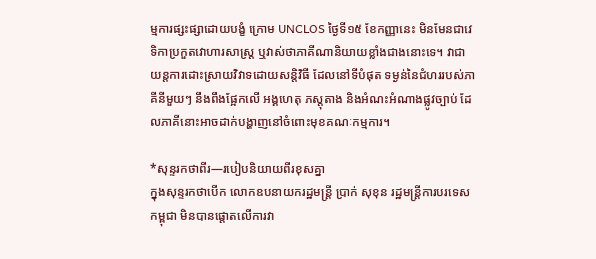ម្មការផ្សះផ្សាដោយបង្ខំ ក្រោម UNCLOS ថ្ងៃទី១៥ ខែកញ្ញានេះ មិនមែនជាវេទិកាប្រកួតវោហារសាស្ត្រ ឬវាស់ថាភាគីណានិយាយខ្លាំងជាងនោះទេ។ វាជាយន្តការដោះស្រាយវិវាទដោយសន្តិវិធី ដែលនៅទីបំផុត ទម្ងន់នៃជំហររបស់ភាគីនីមួយៗ នឹងពឹងផ្អែកលើ អង្គហេតុ ភស្តុតាង និងអំណះអំណាងផ្លូវច្បាប់ ដែលភាគីនោះអាចដាក់បង្ហាញនៅចំពោះមុខគណៈកម្មការ។

*សុន្ទរកថាពីរ—របៀបនិយាយពីរខុសគ្នា
ក្នុងសុន្ទរកថាបើក លោកឧបនាយករដ្ឋមន្ត្រី ប្រាក់ សុខុន រដ្ឋមន្ត្រីការបរទេសកម្ពុជា មិនបានផ្តោតលើការវា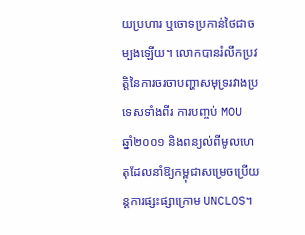យប្រហារ ឬចោទប្រកាន់ថៃជាចម្បងឡើយ។ លោកបានរំលឹកប្រវត្តិនៃការចរចាបញ្ហាសមុទ្ររវាងប្រទេសទាំងពីរ ការបញ្ចប់ MOU ឆ្នាំ២០០១ និងពន្យល់ពីមូលហេតុដែលនាំឱ្យកម្ពុជាសម្រេចប្រើយន្តការផ្សះផ្សាក្រោម UNCLOS។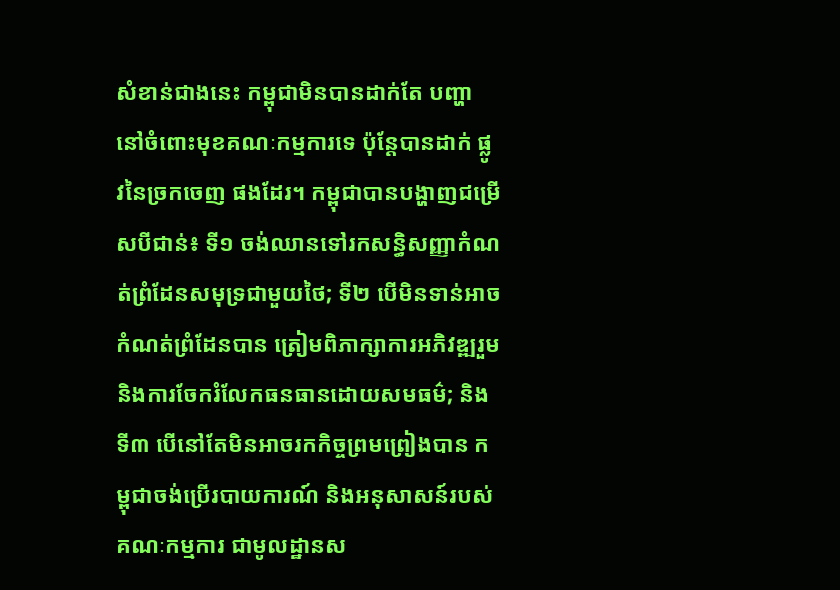សំខាន់ជាងនេះ កម្ពុជាមិនបានដាក់តែ បញ្ហា នៅចំពោះមុខគណៈកម្មការទេ ប៉ុន្តែបានដាក់ ផ្លូវនៃច្រកចេញ ផងដែរ។ កម្ពុជាបានបង្ហាញជម្រើសបីជាន់៖ ទី១ ចង់ឈានទៅរកសន្ធិសញ្ញាកំណត់ព្រំដែនសមុទ្រជាមួយថៃ; ទី២ បើមិនទាន់អាចកំណត់ព្រំដែនបាន ត្រៀមពិភាក្សាការអភិវឌ្ឍរួម និងការចែករំលែកធនធានដោយសមធម៌; និង ទី៣ បើនៅតែមិនអាចរកកិច្ចព្រមព្រៀងបាន កម្ពុជាចង់ប្រើរបាយការណ៍ និងអនុសាសន៍របស់គណៈកម្មការ ជាមូលដ្ឋានស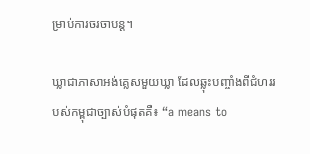ម្រាប់ការចរចាបន្ត។

ឃ្លាជាភាសាអង់គ្លេសមួយឃ្លា ដែលឆ្លុះបញ្ចាំងពីជំហររបស់កម្ពុជាច្បាស់បំផុតគឺ៖ “a means to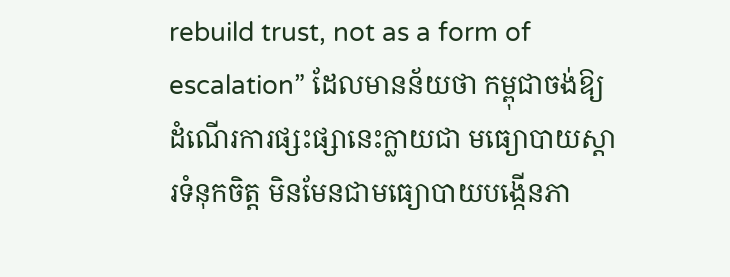rebuild trust, not as a form of escalation” ដែលមានន័យថា កម្ពុជាចង់ឱ្យដំណើរការផ្សះផ្សានេះក្លាយជា មធ្យោបាយស្តារទំនុកចិត្ត មិនមែនជាមធ្យោបាយបង្កើនភា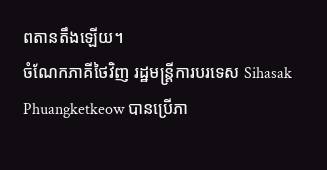ពតានតឹងឡើយ។
ចំណែកភាគីថៃវិញ រដ្ឋមន្ត្រីការបរទេស Sihasak Phuangketkeow បានប្រើភា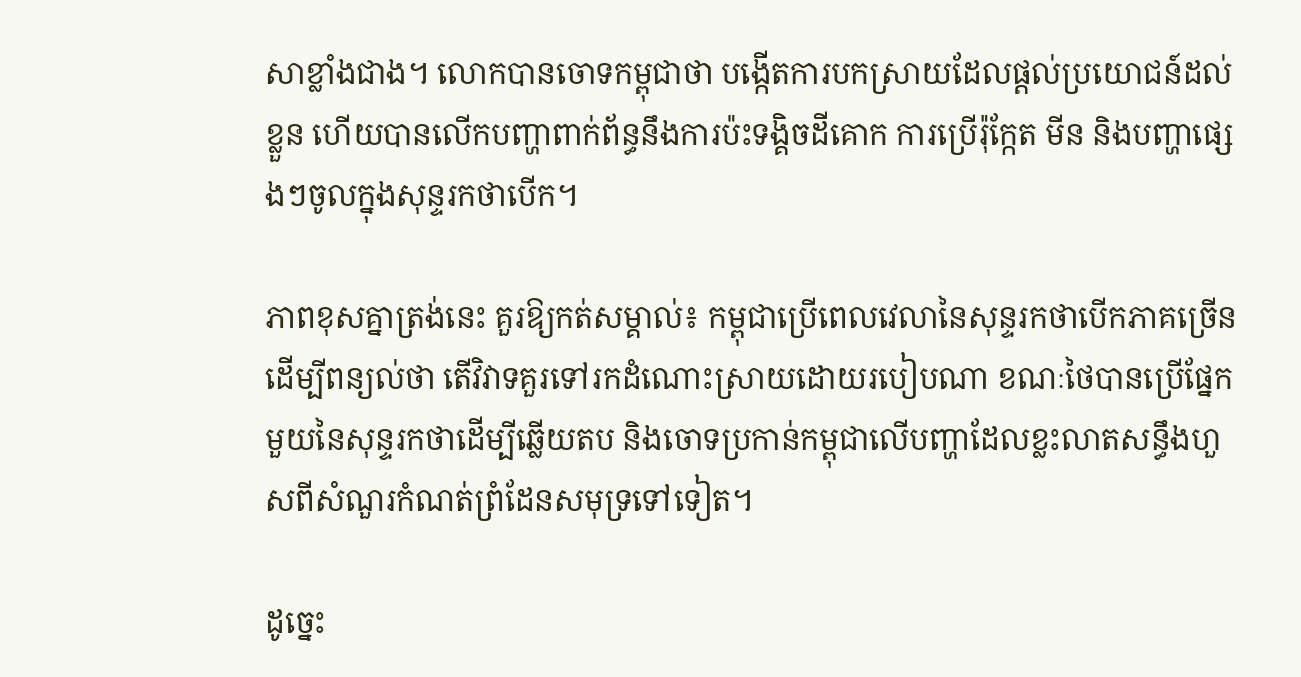សាខ្លាំងជាង។ លោកបានចោទកម្ពុជាថា បង្កើតការបកស្រាយដែលផ្តល់ប្រយោជន៍ដល់ខ្លួន ហើយបានលើកបញ្ហាពាក់ព័ន្ធនឹងការប៉ះទង្គិចដីគោក ការប្រើរ៉ុក្កែត មីន និងបញ្ហាផ្សេងៗចូលក្នុងសុន្ទរកថាបើក។

ភាពខុសគ្នាត្រង់នេះ គួរឱ្យកត់សម្គាល់៖ កម្ពុជាប្រើពេលវេលានៃសុន្ទរកថាបើកភាគច្រើនដើម្បីពន្យល់ថា តើវិវាទគួរទៅរកដំណោះស្រាយដោយរបៀបណា ខណៈថៃបានប្រើផ្នែកមួយនៃសុន្ទរកថាដើម្បីឆ្លើយតប និងចោទប្រកាន់កម្ពុជាលើបញ្ហាដែលខ្លះលាតសន្ធឹងហួសពីសំណួរកំណត់ព្រំដែនសមុទ្រទៅទៀត។

ដូច្នេះ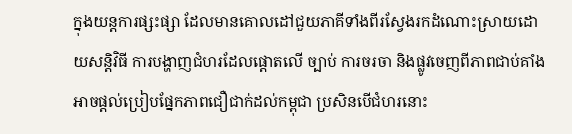ក្នុងយន្តការផ្សះផ្សា ដែលមានគោលដៅជួយភាគីទាំងពីរស្វែងរកដំណោះស្រាយដោយសន្តិវិធី ការបង្ហាញជំហរដែលផ្តោតលើ ច្បាប់ ការចរចា និងផ្លូវចេញពីភាពជាប់គាំង អាចផ្តល់ប្រៀបផ្នែកភាពជឿជាក់ដល់កម្ពុជា ប្រសិនបើជំហរនោះ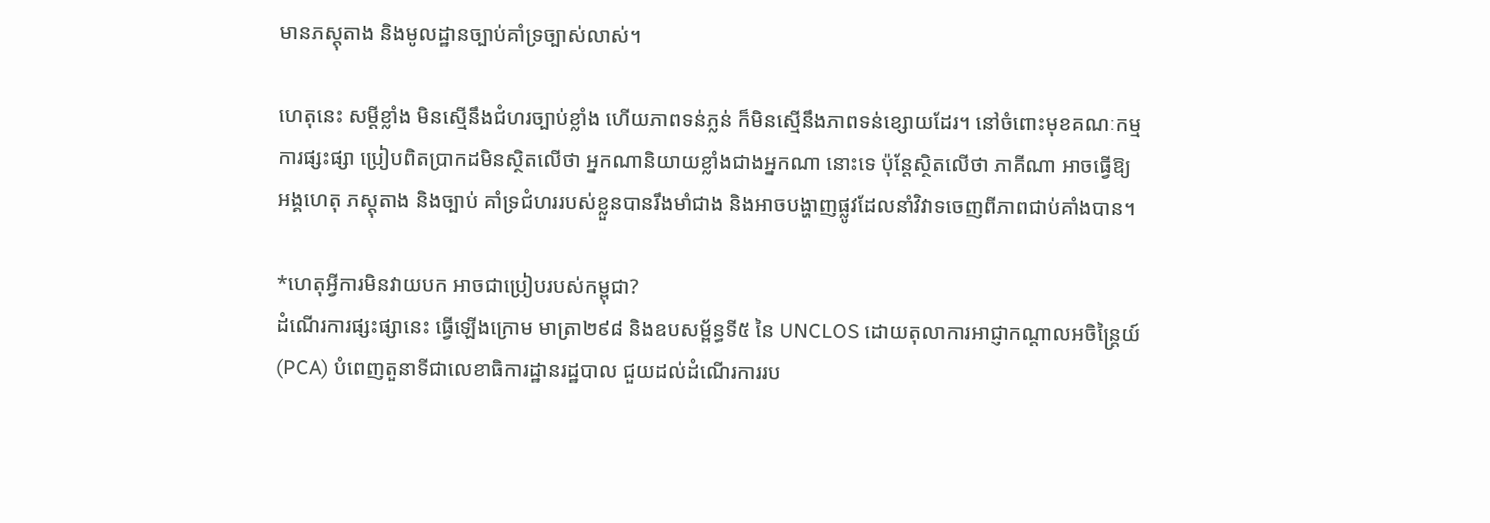មានភស្តុតាង និងមូលដ្ឋានច្បាប់គាំទ្រច្បាស់លាស់។

ហេតុនេះ សម្តីខ្លាំង មិនស្មើនឹងជំហរច្បាប់ខ្លាំង ហើយភាពទន់ភ្លន់ ក៏មិនស្មើនឹងភាពទន់ខ្សោយដែរ។ នៅចំពោះមុខគណៈកម្មការផ្សះផ្សា ប្រៀបពិតប្រាកដមិនស្ថិតលើថា អ្នកណានិយាយខ្លាំងជាងអ្នកណា នោះទេ ប៉ុន្តែស្ថិតលើថា ភាគីណា អាចធ្វើឱ្យអង្គហេតុ ភស្តុតាង និងច្បាប់ គាំទ្រជំហររបស់ខ្លួនបានរឹងមាំជាង និងអាចបង្ហាញផ្លូវដែលនាំវិវាទចេញពីភាពជាប់គាំងបាន។

*ហេតុអ្វីការមិនវាយបក អាចជាប្រៀបរបស់កម្ពុជា?
ដំណើរការផ្សះផ្សានេះ ធ្វើឡើងក្រោម មាត្រា២៩៨ និងឧបសម្ព័ន្ធទី៥ នៃ UNCLOS ដោយតុលាការអាជ្ញាកណ្ដាលអចិន្ត្រៃយ៍ (PCA) បំពេញតួនាទីជាលេខាធិការដ្ឋានរដ្ឋបាល ជួយដល់ដំណើរការរប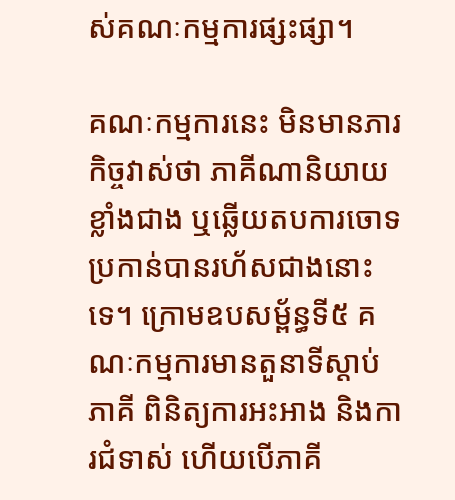ស់គណៈកម្មការផ្សះផ្សា។

គណៈកម្មការនេះ មិនមានភារកិច្ចវាស់ថា ភាគីណានិយាយខ្លាំងជាង ឬឆ្លើយតបការចោទប្រកាន់បានរហ័សជាងនោះទេ។ ក្រោមឧបសម្ព័ន្ធទី៥ គណៈកម្មការមានតួនាទីស្តាប់ភាគី ពិនិត្យការអះអាង និងការជំទាស់ ហើយបើភាគី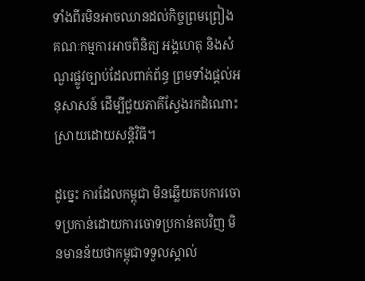ទាំងពីរមិនអាចឈានដល់កិច្ចព្រមព្រៀង គណៈកម្មការអាចពិនិត្យ អង្គហេតុ និងសំណួរផ្លូវច្បាប់ដែលពាក់ព័ន្ធ ព្រមទាំងផ្តល់អនុសាសន៍ ដើម្បីជួយភាគីស្វែងរកដំណោះស្រាយដោយសន្តិវិធី។

ដូច្នេះ ការដែលកម្ពុជា មិនឆ្លើយតបការចោទប្រកាន់ដោយការចោទប្រកាន់តបវិញ មិនមានន័យថាកម្ពុជាទទួលស្គាល់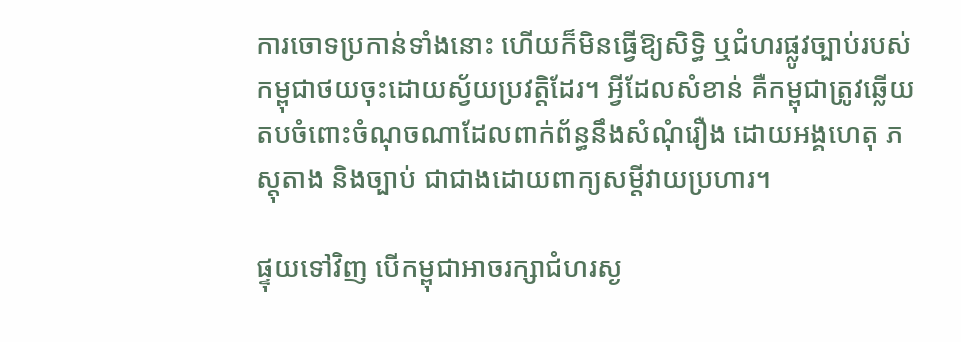ការចោទប្រកាន់ទាំងនោះ ហើយក៏មិនធ្វើឱ្យសិទ្ធិ ឬជំហរផ្លូវច្បាប់របស់កម្ពុជាថយចុះដោយស្វ័យប្រវត្តិដែរ។ អ្វីដែលសំខាន់ គឺកម្ពុជាត្រូវឆ្លើយតបចំពោះចំណុចណាដែលពាក់ព័ន្ធនឹងសំណុំរឿង ដោយអង្គហេតុ ភស្តុតាង និងច្បាប់ ជាជាងដោយពាក្យសម្តីវាយប្រហារ។

ផ្ទុយទៅវិញ បើកម្ពុជាអាចរក្សាជំហរស្ង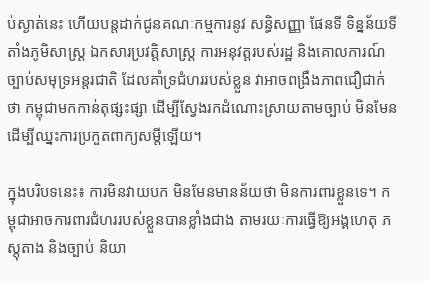ប់ស្ងាត់នេះ ហើយបន្តដាក់ជូនគណៈកម្មការនូវ សន្ធិសញ្ញា ផែនទី ទិន្នន័យទីតាំងភូមិសាស្ត្រ ឯកសារប្រវត្តិសាស្ត្រ ការអនុវត្តរបស់រដ្ឋ និងគោលការណ៍ច្បាប់សមុទ្រអន្តរជាតិ ដែលគាំទ្រជំហររបស់ខ្លួន វាអាចពង្រឹងភាពជឿជាក់ថា កម្ពុជាមកកាន់តុផ្សះផ្សា ដើម្បីស្វែងរកដំណោះស្រាយតាមច្បាប់ មិនមែនដើម្បីឈ្នះការប្រកួតពាក្យសម្តីឡើយ។

ក្នុងបរិបទនេះ៖ ការមិនវាយបក មិនមែនមានន័យថា មិនការពារខ្លួនទេ។ កម្ពុជាអាចការពារជំហររបស់ខ្លួនបានខ្លាំងជាង តាមរយៈការធ្វើឱ្យអង្គហេតុ ភស្តុតាង និងច្បាប់ និយា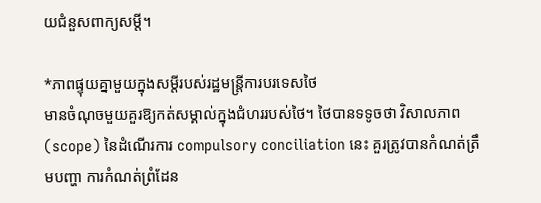យជំនួសពាក្យសម្តី។

*ភាពផ្ទុយគ្នាមួយក្នុងសម្តីរបស់រដ្ឋមន្ត្រីការបរទេសថៃ
មានចំណុចមួយគួរឱ្យកត់សម្គាល់ក្នុងជំហររបស់ថៃ។ ថៃបានទទូចថា វិសាលភាព (scope) នៃដំណើរការ compulsory conciliation នេះ គួរត្រូវបានកំណត់ត្រឹមបញ្ហា ការកំណត់ព្រំដែន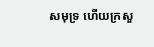សមុទ្រ ហើយក្រសួ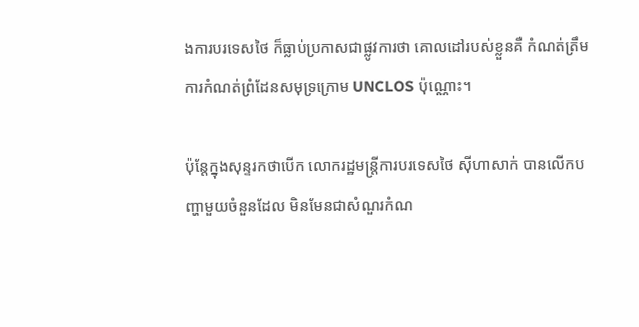ងការបរទេសថៃ ក៏ធ្លាប់ប្រកាសជាផ្លូវការថា គោលដៅរបស់ខ្លួនគឺ កំណត់ត្រឹមការកំណត់ព្រំដែនសមុទ្រក្រោម UNCLOS ប៉ុណ្ណោះ។

ប៉ុន្តែក្នុងសុន្ទរកថាបើក លោករដ្ឋមន្ត្រីការបរទេសថៃ ស៊ីហាសាក់ បានលើកបញ្ហាមួយចំនួនដែល មិនមែនជាសំណួរកំណ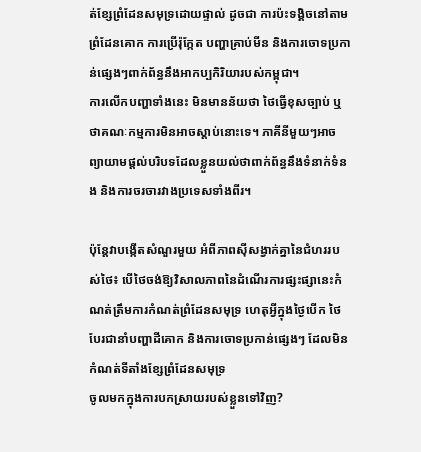ត់ខ្សែព្រំដែនសមុទ្រដោយផ្ទាល់ ដូចជា ការប៉ះទង្គិចនៅតាមព្រំដែនគោក ការប្រើរ៉ុក្កែត បញ្ហាគ្រាប់មីន និងការចោទប្រកាន់ផ្សេងៗពាក់ព័ន្ធនឹងអាកប្បកិរិយារបស់កម្ពុជា។
ការលើកបញ្ហាទាំងនេះ មិនមានន័យថា ថៃធ្វើខុសច្បាប់ ឬថាគណៈកម្មការមិនអាចស្តាប់នោះទេ។ ភាគីនីមួយៗអាចព្យាយាមផ្តល់បរិបទដែលខ្លួនយល់ថាពាក់ព័ន្ធនឹងទំនាក់ទំនង និងការចរចារវាងប្រទេសទាំងពីរ។

ប៉ុន្តែវាបង្កើតសំណួរមួយ អំពីភាពស៊ីសង្វាក់គ្នានៃជំហររបស់ថៃ៖ បើថៃចង់ឱ្យវិសាលភាពនៃដំណើរការផ្សះផ្សានេះកំណត់ត្រឹមការកំណត់ព្រំដែនសមុទ្រ ហេតុអ្វីក្នុងថ្ងៃបើក ថៃបែរជានាំបញ្ហាដីគោក និងការចោទប្រកាន់ផ្សេងៗ ដែលមិនកំណត់ទីតាំងខ្សែព្រំដែនសមុទ្រ
ចូលមកក្នុងការបកស្រាយរបស់ខ្លួនទៅវិញ?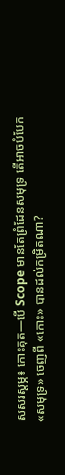សសរស្តម្ភ៖ កោះគុត—បើ Scope មានតែព្រំដែនសមុទ្រ តើអាចបំបែក «សមុទ្រ» ចេញពី «កោះ» បានដល់កម្រិតណា?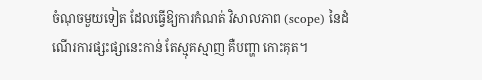ចំណុចមួយទៀត ដែលធ្វើឱ្យការកំណត់ វិសាលភាព (scope) នៃដំណើរការផ្សះផ្សានេះកាន់ តែស្មុគស្មាញ គឺបញ្ហា កោះគុត។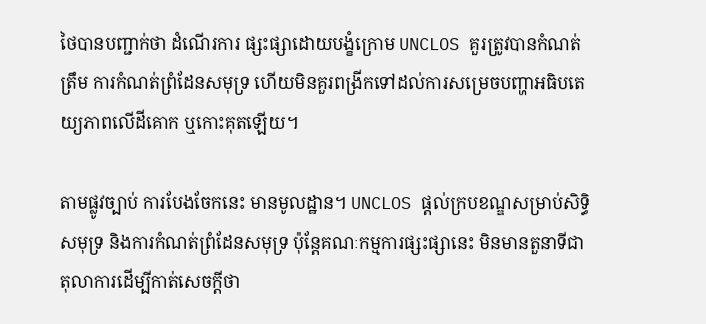ថៃបានបញ្ជាក់ថា ដំណើរការ ផ្សះផ្សាដោយបង្ខំក្រោម UNCLOS គួរត្រូវបានកំណត់ត្រឹម ការកំណត់ព្រំដែនសមុទ្រ ហើយមិនគួរពង្រីកទៅដល់ការសម្រេចបញ្ហាអធិបតេយ្យភាពលើដីគោក ឬកោះគុតឡើយ។

តាមផ្លូវច្បាប់ ការបែងចែកនេះ មានមូលដ្ឋាន។ UNCLOS ផ្តល់ក្របខណ្ឌសម្រាប់សិទ្ធិសមុទ្រ និងការកំណត់ព្រំដែនសមុទ្រ ប៉ុន្តែគណៈកម្មការផ្សះផ្សានេះ មិនមានតួនាទីជាតុលាការដើម្បីកាត់សេចក្តីថា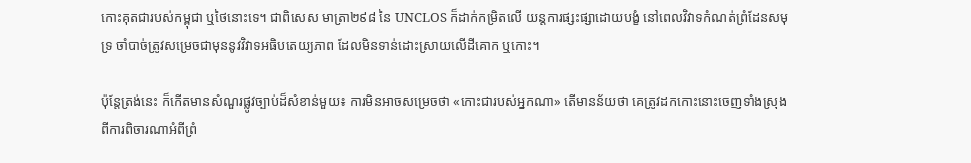កោះគុតជារបស់កម្ពុជា ឬថៃនោះទេ។ ជាពិសេស មាត្រា២៩៨ នៃ UNCLOS ក៏ដាក់កម្រិតលើ យន្តការផ្សះផ្សាដោយបង្ខំ នៅពេលវិវាទកំណត់ព្រំដែនសមុទ្រ ចាំបាច់ត្រូវសម្រេចជាមុននូវវិវាទអធិបតេយ្យភាព ដែលមិនទាន់ដោះស្រាយលើដីគោក ឬកោះ។

ប៉ុន្តែត្រង់នេះ ក៏កើតមានសំណួរផ្លូវច្បាប់ដ៏សំខាន់មួយ៖ ការមិនអាចសម្រេចថា «កោះជារបស់អ្នកណា» តើមានន័យថា គេត្រូវដកកោះនោះចេញទាំងស្រុង ពីការពិចារណាអំពីព្រំ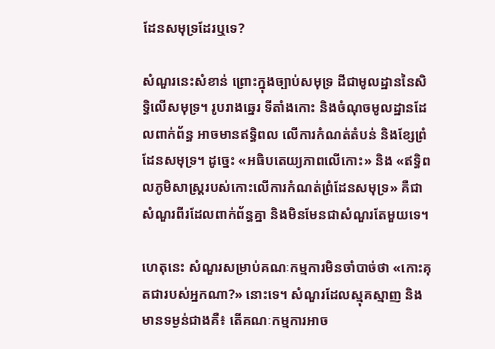ដែនសមុទ្រដែរឬទេ?

សំណួរនេះសំខាន់ ព្រោះក្នុងច្បាប់សមុទ្រ ដីជាមូលដ្ឋាននៃសិទ្ធិលើសមុទ្រ។ រូបរាងឆ្នេរ ទីតាំងកោះ និងចំណុចមូលដ្ឋានដែលពាក់ព័ន្ធ អាចមានឥទ្ធិពល លើការកំណត់តំបន់ និងខ្សែព្រំដែនសមុទ្រ។ ដូច្នេះ «អធិបតេយ្យភាពលើកោះ» និង «ឥទ្ធិពលភូមិសាស្ត្ររបស់កោះលើការកំណត់ព្រំដែនសមុទ្រ» គឺជាសំណួរពីរដែលពាក់ព័ន្ធគ្នា និងមិនមែនជាសំណួរតែមួយទេ។

ហេតុនេះ សំណួរសម្រាប់គណៈកម្មការមិនចាំបាច់ថា «កោះគុតជារបស់អ្នកណា?» នោះទេ។ សំណួរដែលស្មុគស្មាញ និងមានទម្ងន់ជាងគឺ៖ តើគណៈកម្មការអាច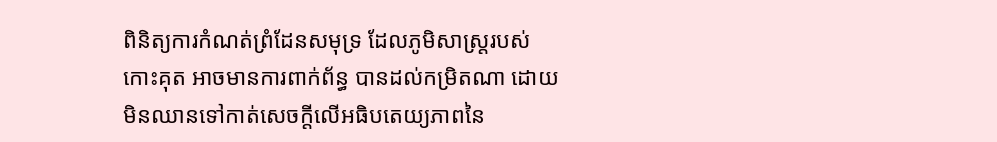ពិនិត្យការកំណត់ព្រំដែនសមុទ្រ ដែលភូមិសាស្ត្ររបស់កោះគុត អាចមានការពាក់ព័ន្ធ បានដល់កម្រិតណា ដោយមិនឈានទៅកាត់សេចក្តីលើអធិបតេយ្យភាពនៃ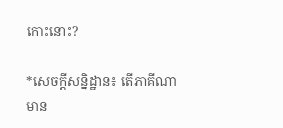កោះនោះ?

*សេចក្តីសន្និដ្ឋាន៖ តើភាគីណាមាន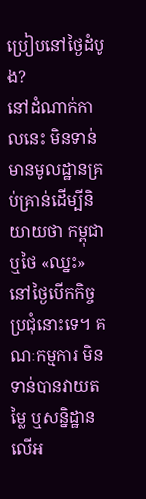ប្រៀបនៅថ្ងៃដំបូង?
នៅដំណាក់កាលនេះ មិនទាន់មានមូលដ្ឋានគ្រប់គ្រាន់ដើម្បីនិយាយថា កម្ពុជា ឬថៃ «ឈ្នះ» នៅថ្ងៃបើកកិច្ចប្រជុំនោះទេ។ គណៈកម្មការ មិនទាន់បានវាយតម្លៃ ឬសន្និដ្ឋានលើអ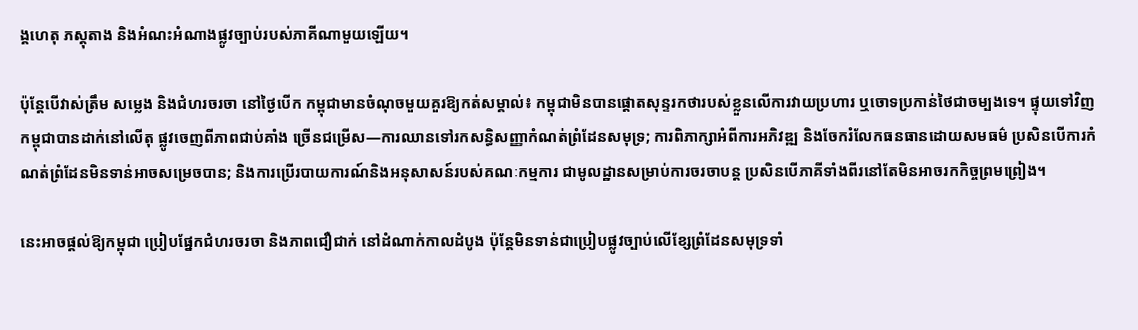ង្គហេតុ ភស្តុតាង និងអំណះអំណាងផ្លូវច្បាប់របស់ភាគីណាមួយឡើយ។

ប៉ុន្តែបើវាស់ត្រឹម សម្លេង និងជំហរចរចា នៅថ្ងៃបើក កម្ពុជាមានចំណុចមួយគួរឱ្យកត់សម្គាល់៖ កម្ពុជាមិនបានផ្តោតសុន្ទរកថារបស់ខ្លួនលើការវាយប្រហារ ឬចោទប្រកាន់ថៃជាចម្បងទេ។ ផ្ទុយទៅវិញ កម្ពុជាបានដាក់នៅលើតុ ផ្លូវចេញពីភាពជាប់គាំង ច្រើនជម្រើស—ការឈានទៅរកសន្ធិសញ្ញាកំណត់ព្រំដែនសមុទ្រ; ការពិភាក្សាអំពីការអភិវឌ្ឍ និងចែករំលែកធនធានដោយសមធម៌ ប្រសិនបើការកំណត់ព្រំដែនមិនទាន់អាចសម្រេចបាន; និងការប្រើរបាយការណ៍និងអនុសាសន៍របស់គណៈកម្មការ ជាមូលដ្ឋានសម្រាប់ការចរចាបន្ត ប្រសិនបើភាគីទាំងពីរនៅតែមិនអាចរកកិច្ចព្រមព្រៀង។

នេះអាចផ្តល់ឱ្យកម្ពុជា ប្រៀបផ្នែកជំហរចរចា និងភាពជឿជាក់ នៅដំណាក់កាលដំបូង ប៉ុន្តែមិនទាន់ជាប្រៀបផ្លូវច្បាប់លើខ្សែព្រំដែនសមុទ្រទាំ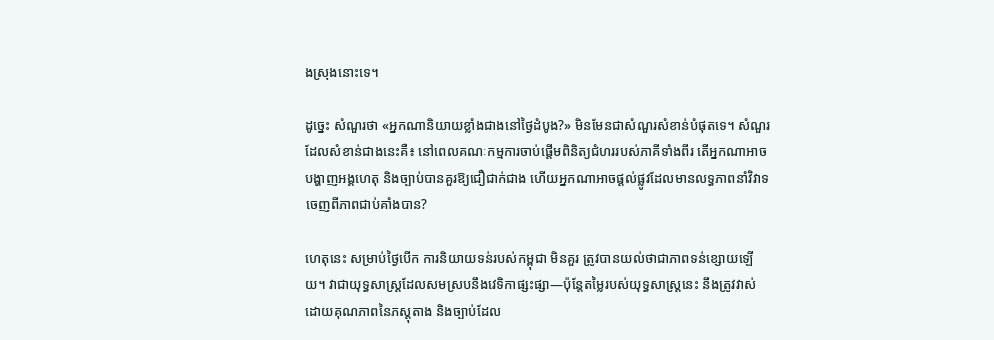ងស្រុងនោះទេ។

ដូច្នេះ សំណួរថា «អ្នកណានិយាយខ្លាំងជាងនៅថ្ងៃដំបូង?» មិនមែនជាសំណួរសំខាន់បំផុតទេ។ សំណួរដែលសំខាន់ជាងនេះគឺ៖ នៅពេលគណៈកម្មការចាប់ផ្តើមពិនិត្យជំហររបស់ភាគីទាំងពីរ តើអ្នកណាអាចបង្ហាញអង្គហេតុ និងច្បាប់បានគួរឱ្យជឿជាក់ជាង ហើយអ្នកណាអាចផ្តល់ផ្លូវដែលមានលទ្ធភាពនាំវិវាទចេញពីភាពជាប់គាំងបាន?

ហេតុនេះ សម្រាប់ថ្ងៃបើក ការនិយាយទន់របស់កម្ពុជា មិនគួរ ត្រូវបានយល់ថាជាភាពទន់ខ្សោយឡើយ។ វាជាយុទ្ធសាស្ត្រដែលសមស្របនឹងវេទិកាផ្សះផ្សា—ប៉ុន្តែតម្លៃរបស់យុទ្ធសាស្ត្រនេះ នឹងត្រូវវាស់ដោយគុណភាពនៃភស្តុតាង និងច្បាប់ដែល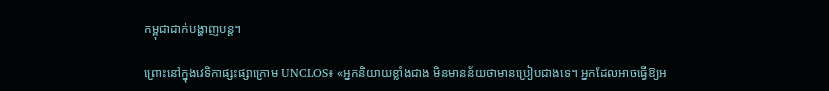កម្ពុជាដាក់បង្ហាញបន្ត។

ព្រោះនៅក្នុងវេទិកាផ្សះផ្សាក្រោម UNCLOS៖ «អ្នកនិយាយខ្លាំងជាង មិនមានន័យថាមានប្រៀបជាងទេ។ អ្នកដែលអាចធ្វើឱ្យអ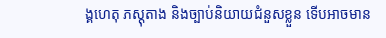ង្គហេតុ ភស្តុតាង និងច្បាប់និយាយជំនួសខ្លួន ទើបអាចមាន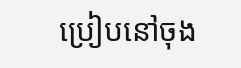ប្រៀបនៅចុង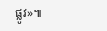ផ្លូវ»៕